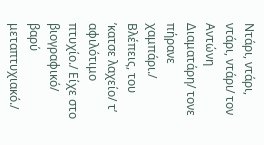Ντάρι, ντάρι, ντάρι, ντάρι/ τον Αντώνη Διαματάρη/ τονε πήρανε χαμπάρι./ Βλέπεις, του ’κατσε λαχείο/ τ’ αφιλότιμο πτυχίο./ Είχε στο βιογραφικό/ βαρύ μεταπτυχιακό./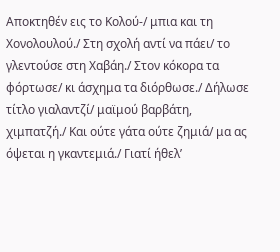Αποκτηθέν εις το Κολού-/ μπια και τη Χονολουλού./ Στη σχολή αντί να πάει/ το γλεντούσε στη Χαβάη./ Στον κόκορα τα φόρτωσε/ κι άσχημα τα διόρθωσε./ Δήλωσε τίτλο γιαλαντζί/ μαϊμού βαρβάτη, χιμπατζή./ Και ούτε γάτα ούτε ζημιά/ μα ας όψεται η γκαντεμιά./ Γιατί ήθελ’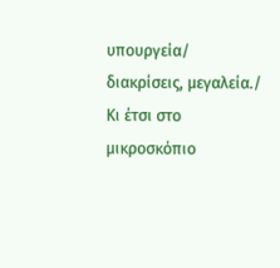υπουργεία/ διακρίσεις, μεγαλεία./ Κι έτσι στο μικροσκόπιο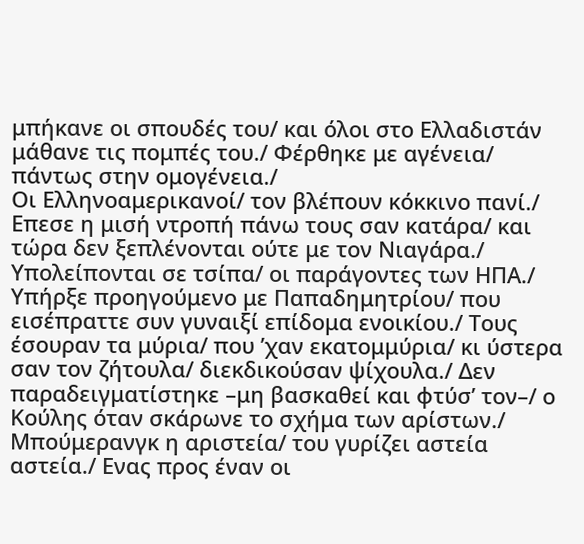μπήκανε οι σπουδές του/ και όλοι στο Ελλαδιστάν μάθανε τις πομπές του./ Φέρθηκε με αγένεια/ πάντως στην ομογένεια./
Οι Ελληνοαμερικανοί/ τον βλέπουν κόκκινο πανί./ Επεσε η μισή ντροπή πάνω τους σαν κατάρα/ και τώρα δεν ξεπλένονται ούτε με τον Νιαγάρα./ Υπολείπονται σε τσίπα/ οι παράγοντες των ΗΠΑ./ Υπήρξε προηγούμενο με Παπαδημητρίου/ που εισέπραττε συν γυναιξί επίδομα ενοικίου./ Τους έσουραν τα μύρια/ που ’χαν εκατομμύρια/ κι ύστερα σαν τον ζήτουλα/ διεκδικούσαν ψίχουλα./ Δεν παραδειγματίστηκε –μη βασκαθεί και φτύσ’ τον–/ ο Κούλης όταν σκάρωνε το σχήμα των αρίστων./ Μπούμερανγκ η αριστεία/ του γυρίζει αστεία αστεία./ Ενας προς έναν οι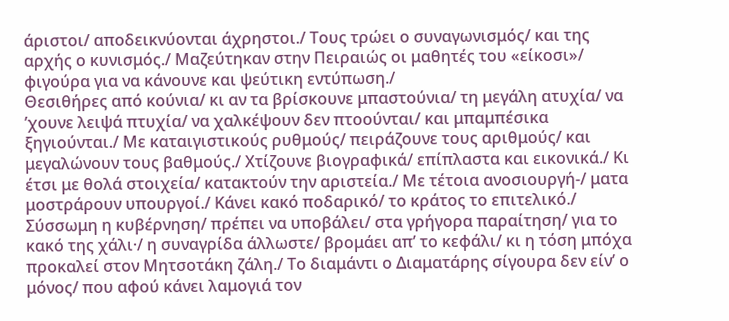άριστοι/ αποδεικνύονται άχρηστοι./ Τους τρώει ο συναγωνισμός/ και της αρχής ο κυνισμός./ Μαζεύτηκαν στην Πειραιώς οι μαθητές του «είκοσι»/ φιγούρα για να κάνουνε και ψεύτικη εντύπωση./
Θεσιθήρες από κούνια/ κι αν τα βρίσκουνε μπαστούνια/ τη μεγάλη ατυχία/ να ’χουνε λειψά πτυχία/ να χαλκέψουν δεν πτοούνται/ και μπαμπέσικα ξηγιούνται./ Με καταιγιστικούς ρυθμούς/ πειράζουνε τους αριθμούς/ και μεγαλώνουν τους βαθμούς./ Χτίζουνε βιογραφικά/ επίπλαστα και εικονικά./ Κι έτσι με θολά στοιχεία/ κατακτούν την αριστεία./ Με τέτοια ανοσιουργή-/ ματα μοστράρουν υπουργοί./ Κάνει κακό ποδαρικό/ το κράτος το επιτελικό./ Σύσσωμη η κυβέρνηση/ πρέπει να υποβάλει/ στα γρήγορα παραίτηση/ για το κακό της χάλι·/ η συναγρίδα άλλωστε/ βρομάει απ’ το κεφάλι/ κι η τόση μπόχα προκαλεί στον Μητσοτάκη ζάλη./ Το διαμάντι ο Διαματάρης σίγουρα δεν είν’ ο μόνος/ που αφού κάνει λαμογιά τον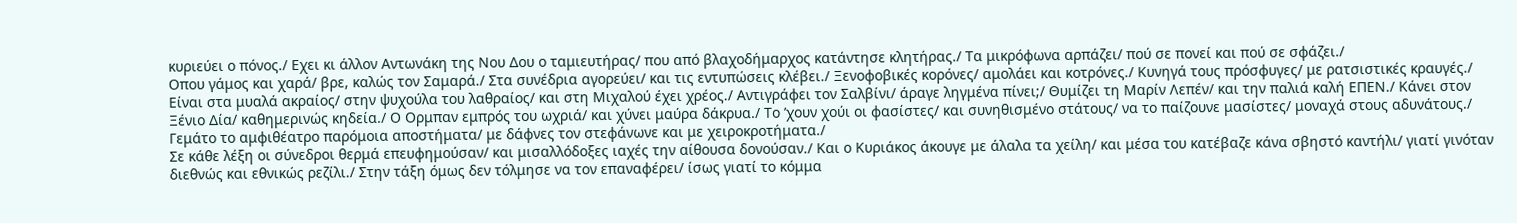κυριεύει ο πόνος./ Εχει κι άλλον Αντωνάκη της Νου Δου ο ταμιευτήρας/ που από βλαχοδήμαρχος κατάντησε κλητήρας./ Τα μικρόφωνα αρπάζει/ πού σε πονεί και πού σε σφάζει./
Οπου γάμος και χαρά/ βρε, καλώς τον Σαμαρά./ Στα συνέδρια αγορεύει/ και τις εντυπώσεις κλέβει./ Ξενοφοβικές κορόνες/ αμολάει και κοτρόνες./ Κυνηγά τους πρόσφυγες/ με ρατσιστικές κραυγές./ Είναι στα μυαλά ακραίος/ στην ψυχούλα του λαθραίος/ και στη Μιχαλού έχει χρέος./ Αντιγράφει τον Σαλβίνι/ άραγε ληγμένα πίνει;/ Θυμίζει τη Μαρίν Λεπέν/ και την παλιά καλή ΕΠΕΝ./ Κάνει στον Ξένιο Δία/ καθημερινώς κηδεία./ Ο Ορμπαν εμπρός του ωχριά/ και χύνει μαύρα δάκρυα./ Το ’χουν χούι οι φασίστες/ και συνηθισμένο στάτους/ να το παίζουνε μασίστες/ μοναχά στους αδυνάτους./ Γεμάτο το αμφιθέατρο παρόμοια αποστήματα/ με δάφνες τον στεφάνωνε και με χειροκροτήματα./
Σε κάθε λέξη οι σύνεδροι θερμά επευφημούσαν/ και μισαλλόδοξες ιαχές την αίθουσα δονούσαν./ Και ο Κυριάκος άκουγε με άλαλα τα χείλη/ και μέσα του κατέβαζε κάνα σβηστό καντήλι/ γιατί γινόταν διεθνώς και εθνικώς ρεζίλι./ Στην τάξη όμως δεν τόλμησε να τον επαναφέρει/ ίσως γιατί το κόμμα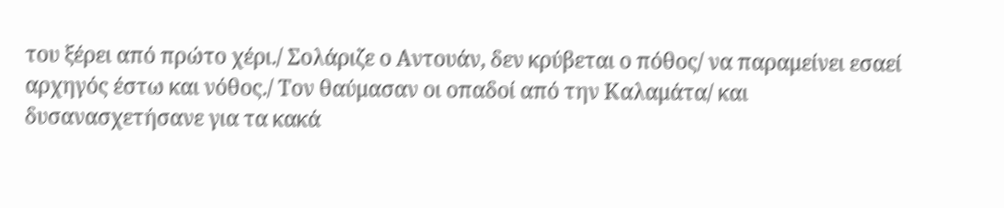του ξέρει από πρώτο χέρι./ Σολάριζε ο Αντουάν, δεν κρύβεται ο πόθος/ να παραμείνει εσαεί αρχηγός έστω και νόθος./ Τον θαύμασαν οι οπαδοί από την Καλαμάτα/ και δυσανασχετήσανε για τα κακά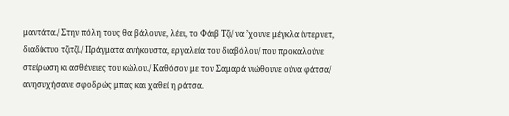μαντάτα./ Στην πόλη τους θα βάλουνε, λέει, το Φάιβ Τζι/ να ’χουνε μέγκλα ίντερνετ, διαδίκτυο τζιτζί./ Πράγματα ανήκουστα, εργαλεία του διαβόλου/ που προκαλούνε στείρωση κι ασθένειες του κώλου./ Καθόσον με τον Σαμαρά νιώθουνε ούνα φάτσα/ ανησυχήσανε σφοδρώς μπας και χαθεί η ράτσα.